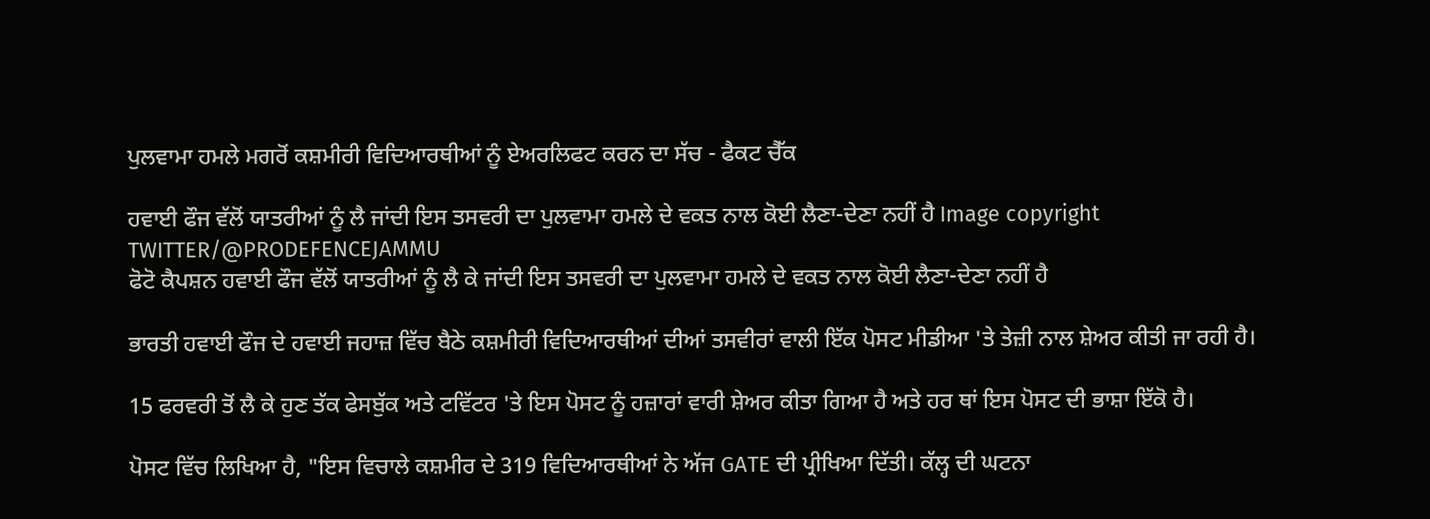ਪੁਲਵਾਮਾ ਹਮਲੇ ਮਗਰੋਂ ਕਸ਼ਮੀਰੀ ਵਿਦਿਆਰਥੀਆਂ ਨੂੰ ਏਅਰਲਿਫਟ ਕਰਨ ਦਾ ਸੱਚ - ਫੈਕਟ ਚੈੱਕ

ਹਵਾਈ ਫੌਜ ਵੱਲੋਂ ਯਾਤਰੀਆਂ ਨੂੰ ਲੈ ਜਾਂਦੀ ਇਸ ਤਸਵਰੀ ਦਾ ਪੁਲਵਾਮਾ ਹਮਲੇ ਦੇ ਵਕਤ ਨਾਲ ਕੋਈ ਲੈਣਾ-ਦੇਣਾ ਨਹੀਂ ਹੈ Image copyright TWITTER/@PRODEFENCEJAMMU
ਫੋਟੋ ਕੈਪਸ਼ਨ ਹਵਾਈ ਫੌਜ ਵੱਲੋਂ ਯਾਤਰੀਆਂ ਨੂੰ ਲੈ ਕੇ ਜਾਂਦੀ ਇਸ ਤਸਵਰੀ ਦਾ ਪੁਲਵਾਮਾ ਹਮਲੇ ਦੇ ਵਕਤ ਨਾਲ ਕੋਈ ਲੈਣਾ-ਦੇਣਾ ਨਹੀਂ ਹੈ

ਭਾਰਤੀ ਹਵਾਈ ਫੌਜ ਦੇ ਹਵਾਈ ਜਹਾਜ਼ ਵਿੱਚ ਬੈਠੇ ਕਸ਼ਮੀਰੀ ਵਿਦਿਆਰਥੀਆਂ ਦੀਆਂ ਤਸਵੀਰਾਂ ਵਾਲੀ ਇੱਕ ਪੋਸਟ ਮੀਡੀਆ 'ਤੇ ਤੇਜ਼ੀ ਨਾਲ ਸ਼ੇਅਰ ਕੀਤੀ ਜਾ ਰਹੀ ਹੈ।

15 ਫਰਵਰੀ ਤੋਂ ਲੈ ਕੇ ਹੁਣ ਤੱਕ ਫੇਸਬੁੱਕ ਅਤੇ ਟਵਿੱਟਰ 'ਤੇ ਇਸ ਪੋਸਟ ਨੂੰ ਹਜ਼ਾਰਾਂ ਵਾਰੀ ਸ਼ੇਅਰ ਕੀਤਾ ਗਿਆ ਹੈ ਅਤੇ ਹਰ ਥਾਂ ਇਸ ਪੋਸਟ ਦੀ ਭਾਸ਼ਾ ਇੱਕੋ ਹੈ।

ਪੋਸਟ ਵਿੱਚ ਲਿਖਿਆ ਹੈ, "ਇਸ ਵਿਚਾਲੇ ਕਸ਼ਮੀਰ ਦੇ 319 ਵਿਦਿਆਰਥੀਆਂ ਨੇ ਅੱਜ GATE ਦੀ ਪ੍ਰੀਖਿਆ ਦਿੱਤੀ। ਕੱਲ੍ਹ ਦੀ ਘਟਨਾ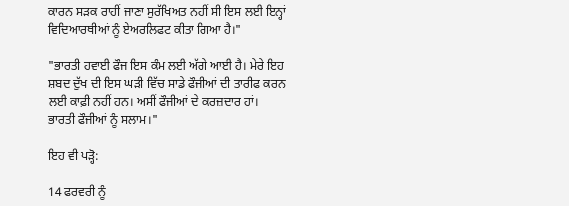ਕਾਰਨ ਸੜਕ ਰਾਹੀਂ ਜਾਣਾ ਸੁਰੱਖਿਅਤ ਨਹੀਂ ਸੀ ਇਸ ਲਈ ਇਨ੍ਹਾਂ ਵਿਦਿਆਰਥੀਆਂ ਨੂੰ ਏਅਰਲਿਫਟ ਕੀਤਾ ਗਿਆ ਹੈ।"

"ਭਾਰਤੀ ਹਵਾਈ ਫੌਜ ਇਸ ਕੰਮ ਲਈ ਅੱਗੇ ਆਈ ਹੈ। ਮੇਰੇ ਇਹ ਸ਼ਬਦ ਦੁੱਖ ਦੀ ਇਸ ਘੜੀ ਵਿੱਚ ਸਾਡੇ ਫੌਜੀਆਂ ਦੀ ਤਾਰੀਫ ਕਰਨ ਲਈ ਕਾਫ਼ੀ ਨਹੀਂ ਹਨ। ਅਸੀਂ ਫੌਜੀਆਂ ਦੇ ਕਰਜ਼ਦਾਰ ਹਾਂ। ਭਾਰਤੀ ਫੌਜੀਆਂ ਨੂੰ ਸਲਾਮ।"

ਇਹ ਵੀ ਪੜ੍ਹੋ:

14 ਫਰਵਰੀ ਨੂੰ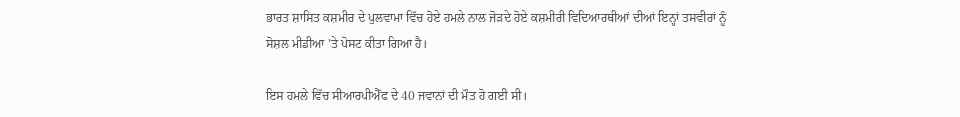ਭਾਰਤ ਸ਼ਾਸਿਤ ਕਸ਼ਮੀਰ ਦੇ ਪੁਲਵਾਮਾ ਵਿੱਚ ਹੋਏ ਹਮਲੇ ਨਾਲ ਜੋੜਦੇ ਹੋਏ ਕਸ਼ਮੀਰੀ ਵਿਦਿਆਰਥੀਆਂ ਦੀਆਂ ਇਨ੍ਹਾਂ ਤਸਵੀਰਾਂ ਨੂੰ ਸੋਸ਼ਲ ਮੀਡੀਆ 'ਤੇ ਪੋਸਟ ਕੀਤਾ ਗਿਆ ਹੈ।

ਇਸ ਹਮਲੇ ਵਿੱਚ ਸੀਆਰਪੀਐੱਫ ਦੇ 40 ਜਵਾਨਾਂ ਦੀ ਮੌਤ ਹੋ ਗਈ ਸੀ।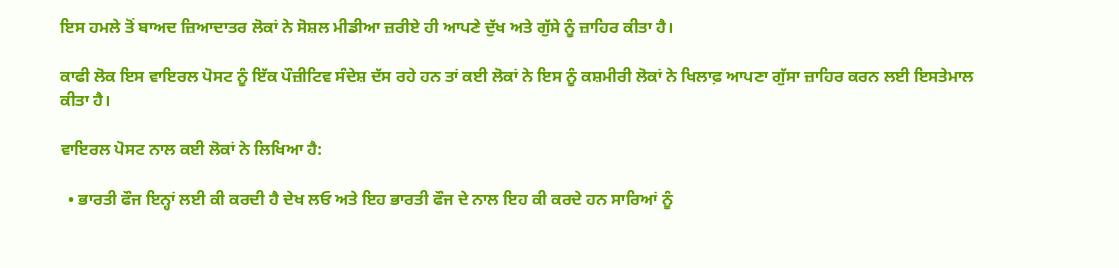ਇਸ ਹਮਲੇ ਤੋਂ ਬਾਅਦ ਜ਼ਿਆਦਾਤਰ ਲੋਕਾਂ ਨੇ ਸੋਸ਼ਲ ਮੀਡੀਆ ਜ਼ਰੀਏ ਹੀ ਆਪਣੇ ਦੁੱਖ ਅਤੇ ਗੁੱਸੇ ਨੂੰ ਜ਼ਾਹਿਰ ਕੀਤਾ ਹੈ।

ਕਾਫੀ ਲੋਕ ਇਸ ਵਾਇਰਲ ਪੋਸਟ ਨੂੰ ਇੱਕ ਪੌਜ਼ੀਟਿਵ ਸੰਦੇਸ਼ ਦੱਸ ਰਹੇ ਹਨ ਤਾਂ ਕਈ ਲੋਕਾਂ ਨੇ ਇਸ ਨੂੰ ਕਸ਼ਮੀਰੀ ਲੋਕਾਂ ਨੇ ਖਿਲਾਫ਼ ਆਪਣਾ ਗੁੱਸਾ ਜ਼ਾਹਿਰ ਕਰਨ ਲਈ ਇਸਤੇਮਾਲ ਕੀਤਾ ਹੈ।

ਵਾਇਰਲ ਪੋਸਟ ਨਾਲ ਕਈ ਲੋਕਾਂ ਨੇ ਲਿਖਿਆ ਹੈ:

  • ਭਾਰਤੀ ਫੌਜ ਇਨ੍ਹਾਂ ਲਈ ਕੀ ਕਰਦੀ ਹੈ ਦੇਖ ਲਓ ਅਤੇ ਇਹ ਭਾਰਤੀ ਫੌਜ ਦੇ ਨਾਲ ਇਹ ਕੀ ਕਰਦੇ ਹਨ ਸਾਰਿਆਂ ਨੂੰ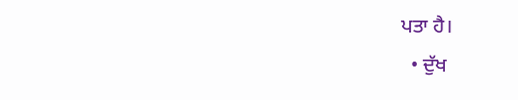ਪਤਾ ਹੈ।
  • ਦੁੱਖ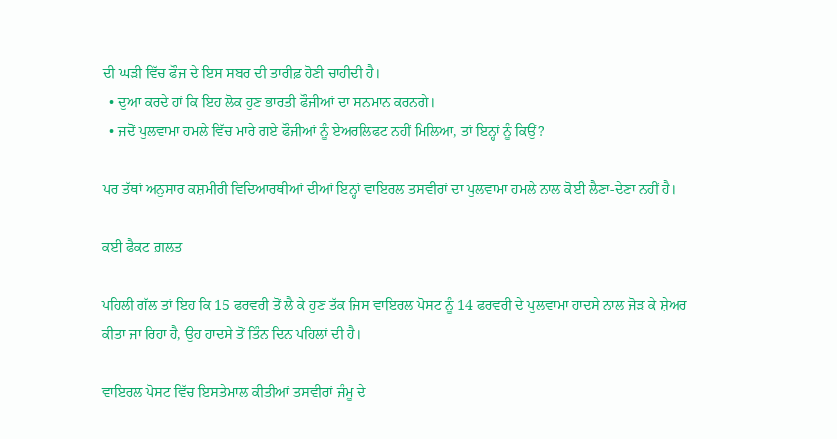ਦੀ ਘੜੀ ਵਿੱਚ ਫੌਜ ਦੇ ਇਸ ਸਬਰ ਦੀ ਤਾਰੀਫ਼ ਹੋਣੀ ਚਾਹੀਦੀ ਹੈ।
  • ਦੁਆ ਕਰਦੇ ਹਾਂ ਕਿ ਇਹ ਲੋਕ ਹੁਣ ਭਾਰਤੀ ਫੌਜੀਆਂ ਦਾ ਸਨਮਾਨ ਕਰਨਗੇ।
  • ਜਦੋਂ ਪੁਲਵਾਮਾ ਹਮਲੇ ਵਿੱਚ ਮਾਰੇ ਗਏ ਫੌਜੀਆਂ ਨੂੰ ਏਅਰਲਿਫਟ ਨਹੀਂ ਮਿਲਿਆ, ਤਾਂ ਇਨ੍ਹਾਂ ਨੂੰ ਕਿਉਂ?

ਪਰ ਤੱਥਾਂ ਅਨੁਸਾਰ ਕਸ਼ਮੀਰੀ ਵਿਦਿਆਰਥੀਆਂ ਦੀਆਂ ਇਨ੍ਹਾਂ ਵਾਇਰਲ ਤਸਵੀਰਾਂ ਦਾ ਪੁਲਵਾਮਾ ਹਮਲੇ ਨਾਲ ਕੋਈ ਲੈਣਾ-ਦੇਣਾ ਨਹੀਂ ਹੈ।

ਕਈ ਫੈਕਟ ਗ਼ਲਤ

ਪਹਿਲੀ ਗੱਲ ਤਾਂ ਇਹ ਕਿ 15 ਫਰਵਰੀ ਤੋਂ ਲੈ ਕੇ ਹੁਣ ਤੱਕ ਜਿਸ ਵਾਇਰਲ ਪੋਸਟ ਨੂੰ 14 ਫਰਵਰੀ ਦੇ ਪੁਲਵਾਮਾ ਹਾਦਸੇ ਨਾਲ ਜੋੜ ਕੇ ਸ਼ੇਅਰ ਕੀਤਾ ਜਾ ਰਿਹਾ ਹੈ, ਉਹ ਹਾਦਸੇ ਤੋਂ ਤਿੰਨ ਦਿਨ ਪਹਿਲਾਂ ਦੀ ਹੈ।

ਵਾਇਰਲ ਪੋਸਟ ਵਿੱਚ ਇਸਤੇਮਾਲ ਕੀਤੀਆਂ ਤਸਵੀਰਾਂ ਜੰਮੂ ਦੇ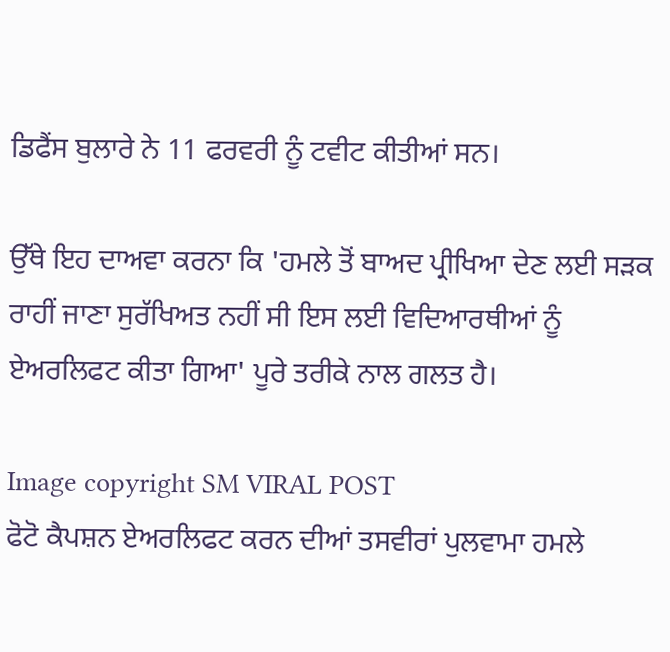ਡਿਫੈਂਸ ਬੁਲਾਰੇ ਨੇ 11 ਫਰਵਰੀ ਨੂੰ ਟਵੀਟ ਕੀਤੀਆਂ ਸਨ।

ਉੱਥੇ ਇਹ ਦਾਅਵਾ ਕਰਨਾ ਕਿ 'ਹਮਲੇ ਤੋਂ ਬਾਅਦ ਪ੍ਰੀਖਿਆ ਦੇਣ ਲਈ ਸੜਕ ਰਾਹੀਂ ਜਾਣਾ ਸੁਰੱਖਿਅਤ ਨਹੀਂ ਸੀ ਇਸ ਲਈ ਵਿਦਿਆਰਥੀਆਂ ਨੂੰ ਏਅਰਲਿਫਟ ਕੀਤਾ ਗਿਆ' ਪੂਰੇ ਤਰੀਕੇ ਨਾਲ ਗਲਤ ਹੈ।

Image copyright SM VIRAL POST
ਫੋਟੋ ਕੈਪਸ਼ਨ ਏਅਰਲਿਫਟ ਕਰਨ ਦੀਆਂ ਤਸਵੀਰਾਂ ਪੁਲਵਾਮਾ ਹਮਲੇ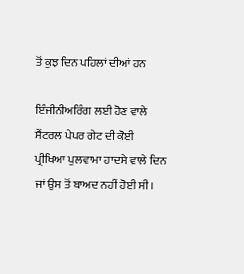ਤੋਂ ਕੁਝ ਦਿਨ ਪਹਿਲਾਂ ਦੀਆਂ ਹਨ

ਇੰਜੀਨੀਅਰਿੰਗ ਲਈ ਹੋਣ ਵਾਲੇ ਸੈਂਟਰਲ ਪੇਪਰ ਗੇਟ ਦੀ ਕੋਈ ਪ੍ਰੀਖਿਆ ਪੁਲਵਾਮਾ ਹਾਦਸੇ ਵਾਲੇ ਦਿਨ ਜਾਂ ਉਸ ਤੋਂ ਬਾਅਦ ਨਹੀਂ ਹੋਈ ਸੀ।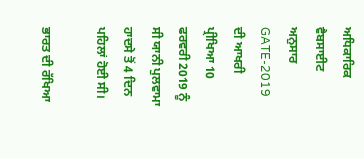ਅਧਿਕਾਰਿਕ ਵੈਬਸਾਈਟ ਅਨੁਸਾਰ GATE-2019 ਦੀ ਆਖਰੀ ਪ੍ਰੀਖਿਆ 10 ਫਰਵਰੀ 2019 ਨੂੰ ਸੀ ਯਾਨੀ ਪੁਲਵਾਮਾ ਹਾਦਸੇ ਤੋਂ 4 ਦਿਨ ਪਹਿਲਾਂ ਹੋਈ ਸੀ।

ਭਾਰਤ ਦੀ ਰੱਖਿਆ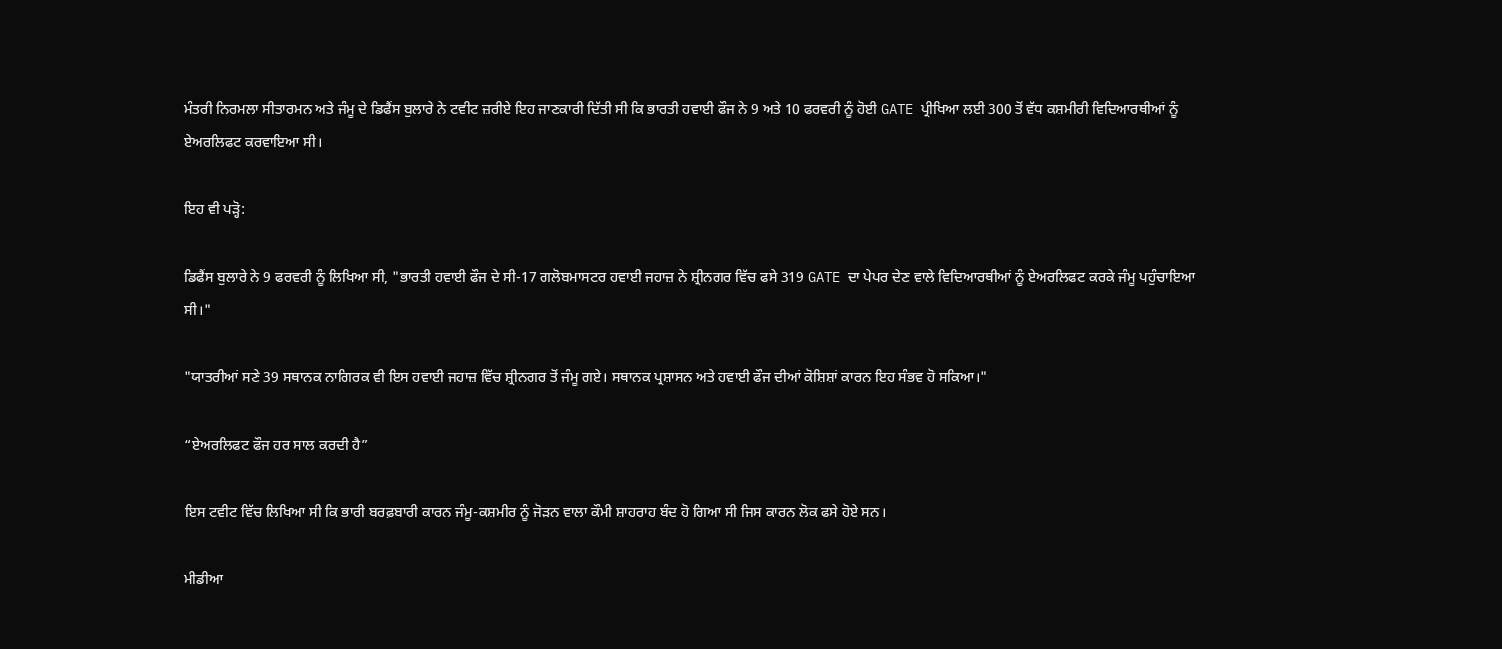ਮੰਤਰੀ ਨਿਰਮਲਾ ਸੀਤਾਰਮਨ ਅਤੇ ਜੰਮੂ ਦੇ ਡਿਫੈਂਸ ਬੁਲਾਰੇ ਨੇ ਟਵੀਟ ਜ਼ਰੀਏ ਇਹ ਜਾਣਕਾਰੀ ਦਿੱਤੀ ਸੀ ਕਿ ਭਾਰਤੀ ਹਵਾਈ ਫੌਜ ਨੇ 9 ਅਤੇ 10 ਫਰਵਰੀ ਨੂੰ ਹੋਈ GATE ਪ੍ਰੀਖਿਆ ਲਈ 300 ਤੋਂ ਵੱਧ ਕਸ਼ਮੀਰੀ ਵਿਦਿਆਰਥੀਆਂ ਨੂੰ ਏਅਰਲਿਫਟ ਕਰਵਾਇਆ ਸੀ।

ਇਹ ਵੀ ਪੜ੍ਹੋ:

ਡਿਫੈਂਸ ਬੁਲਾਰੇ ਨੇ 9 ਫਰਵਰੀ ਨੂੰ ਲਿਖਿਆ ਸੀ, "ਭਾਰਤੀ ਹਵਾਈ ਫੌਜ ਦੇ ਸੀ-17 ਗਲੋਬਮਾਸਟਰ ਹਵਾਈ ਜਹਾਜ਼ ਨੇ ਸ਼੍ਰੀਨਗਰ ਵਿੱਚ ਫਸੇ 319 GATE ਦਾ ਪੇਪਰ ਦੇਣ ਵਾਲੇ ਵਿਦਿਆਰਥੀਆਂ ਨੂੰ ਏਅਰਲਿਫਟ ਕਰਕੇ ਜੰਮੂ ਪਹੁੰਚਾਇਆ ਸੀ।"

"ਯਾਤਰੀਆਂ ਸਣੇ 39 ਸਥਾਨਕ ਨਾਗਿਰਕ ਵੀ ਇਸ ਹਵਾਈ ਜਹਾਜ਼ ਵਿੱਚ ਸ਼੍ਰੀਨਗਰ ਤੋਂ ਜੰਮੂ ਗਏ। ਸਥਾਨਕ ਪ੍ਰਸ਼ਾਸਨ ਅਤੇ ਹਵਾਈ ਫੌਜ ਦੀਆਂ ਕੋਸ਼ਿਸ਼ਾਂ ਕਾਰਨ ਇਹ ਸੰਭਵ ਹੋ ਸਕਿਆ।"

“ਏਅਰਲਿਫਟ ਫੌਜ ਹਰ ਸਾਲ ਕਰਦੀ ਹੈ”

ਇਸ ਟਵੀਟ ਵਿੱਚ ਲਿਖਿਆ ਸੀ ਕਿ ਭਾਰੀ ਬਰਫ਼ਬਾਰੀ ਕਾਰਨ ਜੰਮੂ-ਕਸ਼ਮੀਰ ਨੂੰ ਜੋੜਨ ਵਾਲਾ ਕੌਮੀ ਸ਼ਾਹਰਾਹ ਬੰਦ ਹੋ ਗਿਆ ਸੀ ਜਿਸ ਕਾਰਨ ਲੋਕ ਫਸੇ ਹੋਏ ਸਨ।

ਮੀਡੀਆ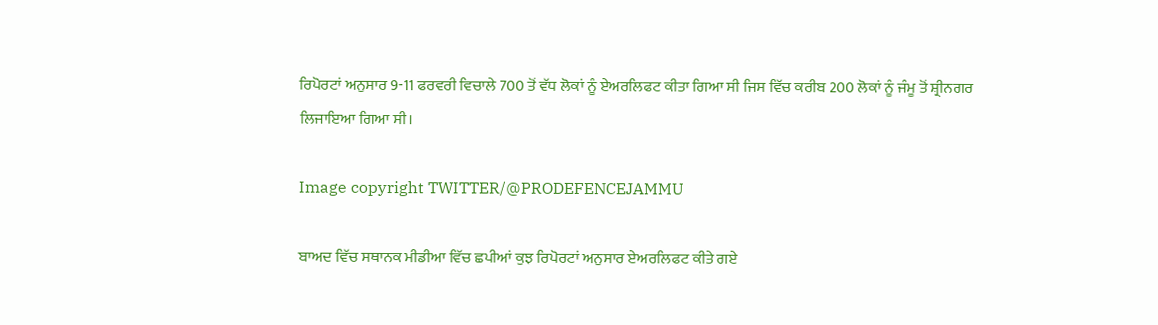ਰਿਪੋਰਟਾਂ ਅਨੁਸਾਰ 9-11 ਫਰਵਰੀ ਵਿਚਾਲੇ 700 ਤੋਂ ਵੱਧ ਲੋਕਾਂ ਨੂੰ ਏਅਰਲਿਫਟ ਕੀਤਾ ਗਿਆ ਸੀ ਜਿਸ ਵਿੱਚ ਕਰੀਬ 200 ਲੋਕਾਂ ਨੂੰ ਜੰਮੂ ਤੋਂ ਸ਼੍ਰੀਨਗਰ ਲਿਜਾਇਆ ਗਿਆ ਸੀ।

Image copyright TWITTER/@PRODEFENCEJAMMU

ਬਾਅਦ ਵਿੱਚ ਸਥਾਨਕ ਮੀਡੀਆ ਵਿੱਚ ਛਪੀਆਂ ਕੁਝ ਰਿਪੋਰਟਾਂ ਅਨੁਸਾਰ ਏਅਰਲਿਫਟ ਕੀਤੇ ਗਏ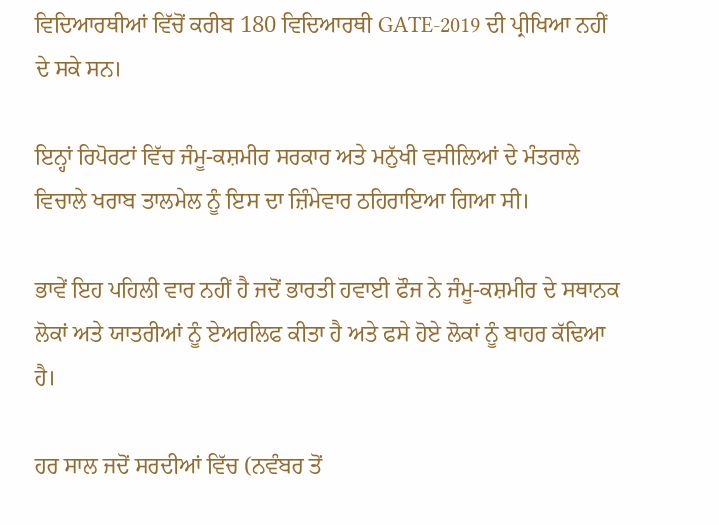ਵਿਦਿਆਰਥੀਆਂ ਵਿੱਚੋਂ ਕਰੀਬ 180 ਵਿਦਿਆਰਥੀ GATE-2019 ਦੀ ਪ੍ਰੀਖਿਆ ਨਹੀਂ ਦੇ ਸਕੇ ਸਨ।

ਇਨ੍ਹਾਂ ਰਿਪੋਰਟਾਂ ਵਿੱਚ ਜੰਮੂ-ਕਸ਼ਮੀਰ ਸਰਕਾਰ ਅਤੇ ਮਨੁੱਖੀ ਵਸੀਲਿਆਂ ਦੇ ਮੰਤਰਾਲੇ ਵਿਚਾਲੇ ਖਰਾਬ ਤਾਲਮੇਲ ਨੂੰ ਇਸ ਦਾ ਜ਼ਿੰਮੇਵਾਰ ਠਹਿਰਾਇਆ ਗਿਆ ਸੀ।

ਭਾਵੇਂ ਇਹ ਪਹਿਲੀ ਵਾਰ ਨਹੀਂ ਹੈ ਜਦੋਂ ਭਾਰਤੀ ਹਵਾਈ ਫੌਜ ਨੇ ਜੰਮੂ-ਕਸ਼ਮੀਰ ਦੇ ਸਥਾਨਕ ਲੋਕਾਂ ਅਤੇ ਯਾਤਰੀਆਂ ਨੂੰ ਏਅਰਲਿਫ ਕੀਤਾ ਹੈ ਅਤੇ ਫਸੇ ਹੋਏ ਲੋਕਾਂ ਨੂੰ ਬਾਹਰ ਕੱਢਿਆ ਹੈ।

ਹਰ ਸਾਲ ਜਦੋਂ ਸਰਦੀਆਂ ਵਿੱਚ (ਨਵੰਬਰ ਤੋਂ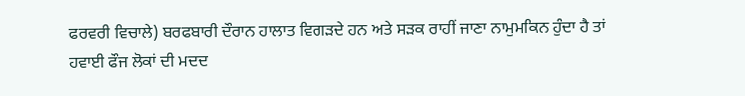ਫਰਵਰੀ ਵਿਚਾਲੇ) ਬਰਫਬਾਰੀ ਦੌਰਾਨ ਹਾਲਾਤ ਵਿਗੜਦੇ ਹਨ ਅਤੇ ਸੜਕ ਰਾਹੀਂ ਜਾਣਾ ਨਾਮੁਮਕਿਨ ਹੁੰਦਾ ਹੈ ਤਾਂ ਹਵਾਈ ਫੌਜ ਲੋਕਾਂ ਦੀ ਮਦਦ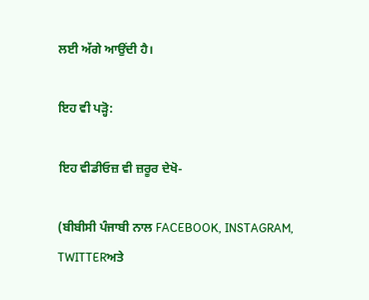ਲਈ ਅੱਗੇ ਆਉਂਦੀ ਹੈ।

ਇਹ ਵੀ ਪੜ੍ਹੋ:

ਇਹ ਵੀਡੀਓਜ਼ ਵੀ ਜ਼ਰੂਰ ਦੇਖੋ-

(ਬੀਬੀਸੀ ਪੰਜਾਬੀ ਨਾਲ FACEBOOK, INSTAGRAM, TWITTERਅਤੇ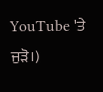YouTube 'ਤੇ ਜੁੜੋ।)